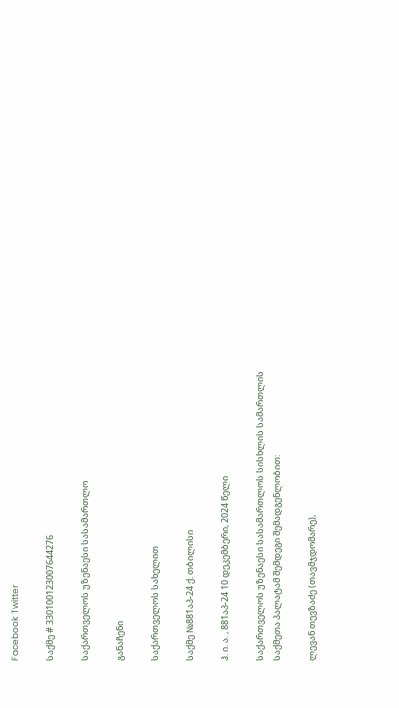Facebook Twitter

საქმე # 330100123007644276

საქართველოს უზენაესი სასამართლო

განაჩენი

საქართველოს სახელით

საქმე №881აპ-24 ქ. თბილისი

ჰ. ი. ა. , 881აპ-24 10 დეკემბერი, 2024 წელი

საქართველოს უზენაესი სასამართლოს სისხლის სამართლის საქმეთა პალატამ შემდეგი შემადგენლობით:

ლევან თევზაძე (თავმჯდომარე),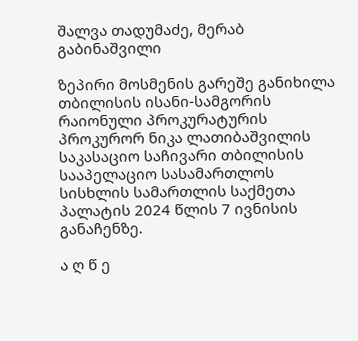შალვა თადუმაძე, მერაბ გაბინაშვილი

ზეპირი მოსმენის გარეშე განიხილა თბილისის ისანი-სამგორის რაიონული პროკურატურის პროკურორ ნიკა ლათიბაშვილის საკასაციო საჩივარი თბილისის სააპელაციო სასამართლოს სისხლის სამართლის საქმეთა პალატის 2024 წლის 7 ივნისის განაჩენზე.

ა ღ წ ე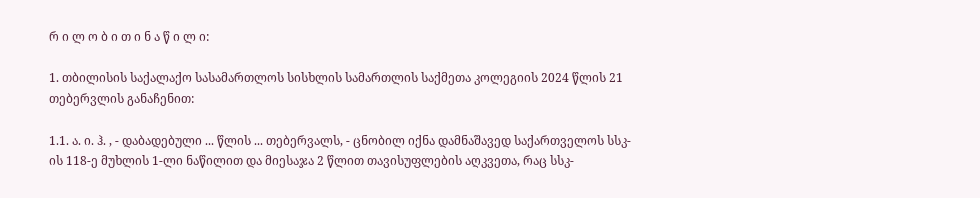რ ი ლ ო ბ ი თ ი ნ ა წ ი ლ ი:

1. თბილისის საქალაქო სასამართლოს სისხლის სამართლის საქმეთა კოლეგიის 2024 წლის 21 თებერვლის განაჩენით:

1.1. ა. ი. ჰ. , - დაბადებული ... წლის ... თებერვალს, - ცნობილ იქნა დამნაშავედ საქართველოს სსკ-ის 118-ე მუხლის 1-ლი ნაწილით და მიესაჯა 2 წლით თავისუფლების აღკვეთა, რაც სსკ-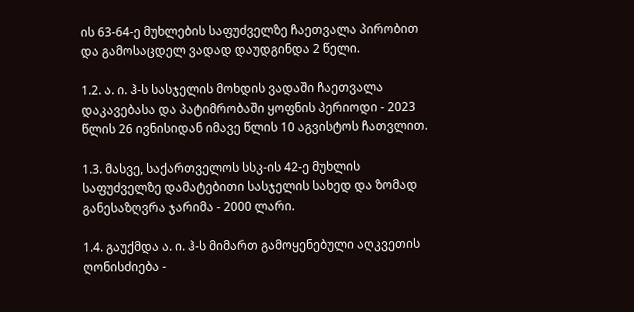ის 63-64-ე მუხლების საფუძველზე ჩაეთვალა პირობით და გამოსაცდელ ვადად დაუდგინდა 2 წელი.

1.2. ა. ი. ჰ-ს სასჯელის მოხდის ვადაში ჩაეთვალა დაკავებასა და პატიმრობაში ყოფნის პერიოდი - 2023 წლის 26 ივნისიდან იმავე წლის 10 აგვისტოს ჩათვლით.

1.3. მასვე, საქართველოს სსკ-ის 42-ე მუხლის საფუძველზე დამატებითი სასჯელის სახედ და ზომად განესაზღვრა ჯარიმა - 2000 ლარი.

1.4. გაუქმდა ა. ი. ჰ-ს მიმართ გამოყენებული აღკვეთის ღონისძიება -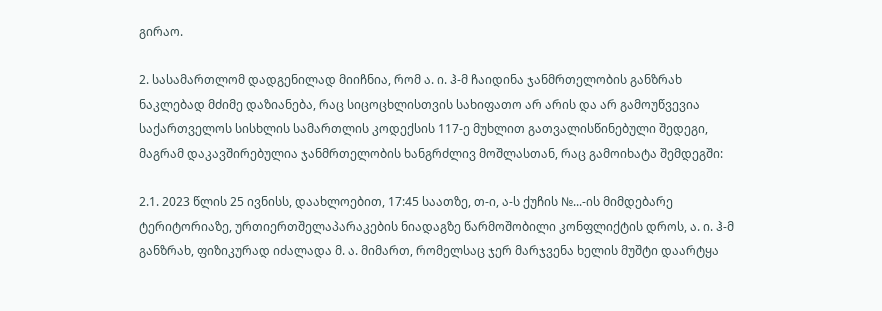გირაო.

2. სასამართლომ დადგენილად მიიჩნია, რომ ა. ი. ჰ-მ ჩაიდინა ჯანმრთელობის განზრახ ნაკლებად მძიმე დაზიანება, რაც სიცოცხლისთვის სახიფათო არ არის და არ გამოუწვევია საქართველოს სისხლის სამართლის კოდექსის 117-ე მუხლით გათვალისწინებული შედეგი, მაგრამ დაკავშირებულია ჯანმრთელობის ხანგრძლივ მოშლასთან, რაც გამოიხატა შემდეგში:

2.1. 2023 წლის 25 ივნისს, დაახლოებით, 17:45 საათზე, თ-ი, ა-ს ქუჩის №...-ის მიმდებარე ტერიტორიაზე, ურთიერთშელაპარაკების ნიადაგზე წარმოშობილი კონფლიქტის დროს, ა. ი. ჰ-მ განზრახ, ფიზიკურად იძალადა მ. ა. მიმართ, რომელსაც ჯერ მარჯვენა ხელის მუშტი დაარტყა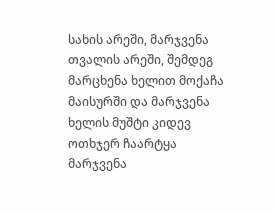სახის არეში, მარჯვენა თვალის არეში, შემდეგ მარცხენა ხელით მოქაჩა მაისურში და მარჯვენა ხელის მუშტი კიდევ ოთხჯერ ჩაარტყა მარჯვენა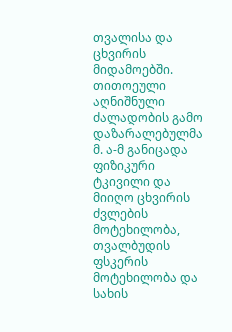თვალისა და ცხვირის მიდამოებში. თითოეული აღნიშნული ძალადობის გამო დაზარალებულმა მ. ა-მ განიცადა ფიზიკური ტკივილი და მიიღო ცხვირის ძვლების მოტეხილობა, თვალბუდის ფსკერის მოტეხილობა და სახის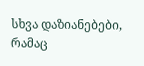სხვა დაზიანებები, რამაც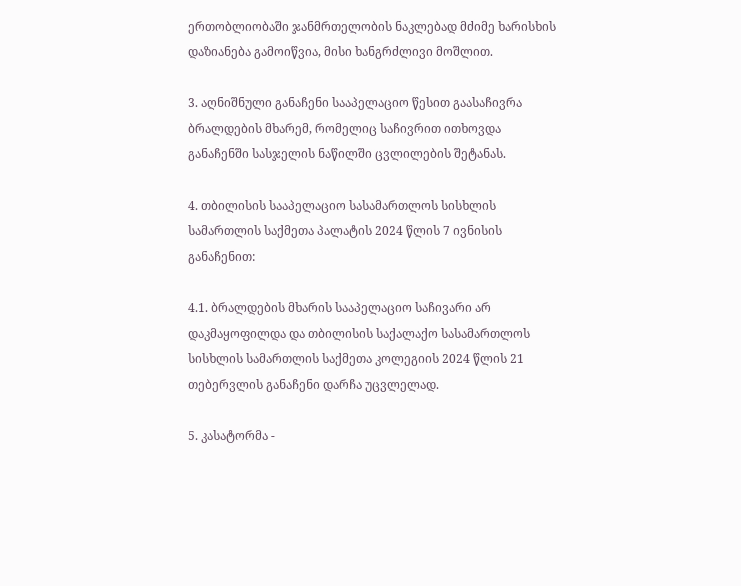ერთობლიობაში ჯანმრთელობის ნაკლებად მძიმე ხარისხის დაზიანება გამოიწვია, მისი ხანგრძლივი მოშლით.

3. აღნიშნული განაჩენი სააპელაციო წესით გაასაჩივრა ბრალდების მხარემ, რომელიც საჩივრით ითხოვდა განაჩენში სასჯელის ნაწილში ცვლილების შეტანას.

4. თბილისის სააპელაციო სასამართლოს სისხლის სამართლის საქმეთა პალატის 2024 წლის 7 ივნისის განაჩენით:

4.1. ბრალდების მხარის სააპელაციო საჩივარი არ დაკმაყოფილდა და თბილისის საქალაქო სასამართლოს სისხლის სამართლის საქმეთა კოლეგიის 2024 წლის 21 თებერვლის განაჩენი დარჩა უცვლელად.

5. კასატორმა -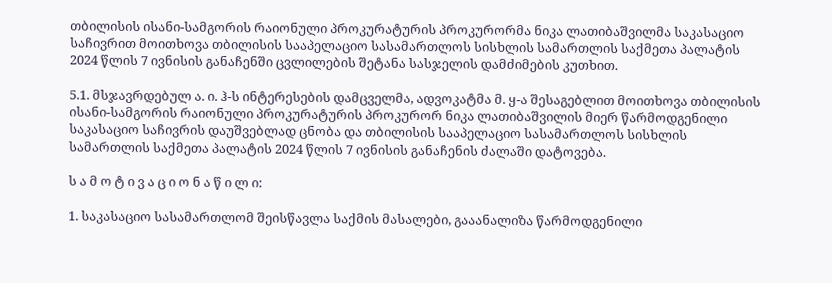თბილისის ისანი-სამგორის რაიონული პროკურატურის პროკურორმა ნიკა ლათიბაშვილმა საკასაციო საჩივრით მოითხოვა თბილისის სააპელაციო სასამართლოს სისხლის სამართლის საქმეთა პალატის 2024 წლის 7 ივნისის განაჩენში ცვლილების შეტანა სასჯელის დამძიმების კუთხით.

5.1. მსჯავრდებულ ა. ი. ჰ-ს ინტერესების დამცველმა, ადვოკატმა მ. ყ-ა შესაგებლით მოითხოვა თბილისის ისანი-სამგორის რაიონული პროკურატურის პროკურორ ნიკა ლათიბაშვილის მიერ წარმოდგენილი საკასაციო საჩივრის დაუშვებლად ცნობა და თბილისის სააპელაციო სასამართლოს სისხლის სამართლის საქმეთა პალატის 2024 წლის 7 ივნისის განაჩენის ძალაში დატოვება.

ს ა მ ო ტ ი ვ ა ც ი ო ნ ა წ ი ლ ი:

1. საკასაციო სასამართლომ შეისწავლა საქმის მასალები, გააანალიზა წარმოდგენილი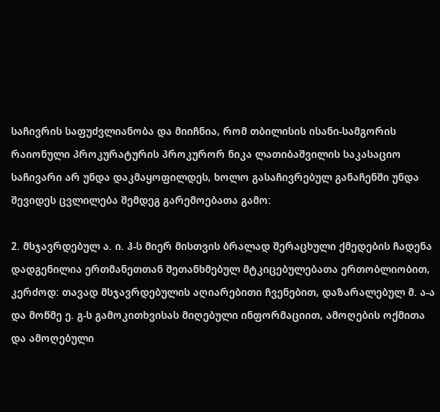საჩივრის საფუძვლიანობა და მიიჩნია, რომ თბილისის ისანი-სამგორის რაიონული პროკურატურის პროკურორ ნიკა ლათიბაშვილის საკასაციო საჩივარი არ უნდა დაკმაყოფილდეს, ხოლო გასაჩივრებულ განაჩენში უნდა შევიდეს ცვლილება შემდეგ გარემოებათა გამო:

2. მსჯავრდებულ ა. ი. ჰ-ს მიერ მისთვის ბრალად შერაცხული ქმედების ჩადენა დადგენილია ერთმანეთთან შეთანხმებულ მტკიცებულებათა ერთობლიობით, კერძოდ: თავად მსჯავრდებულის აღიარებითი ჩვენებით, დაზარალებულ მ. ა-ა და მოწმე ე. გ-ს გამოკითხვისას მიღებული ინფორმაციით, ამოღების ოქმითა და ამოღებული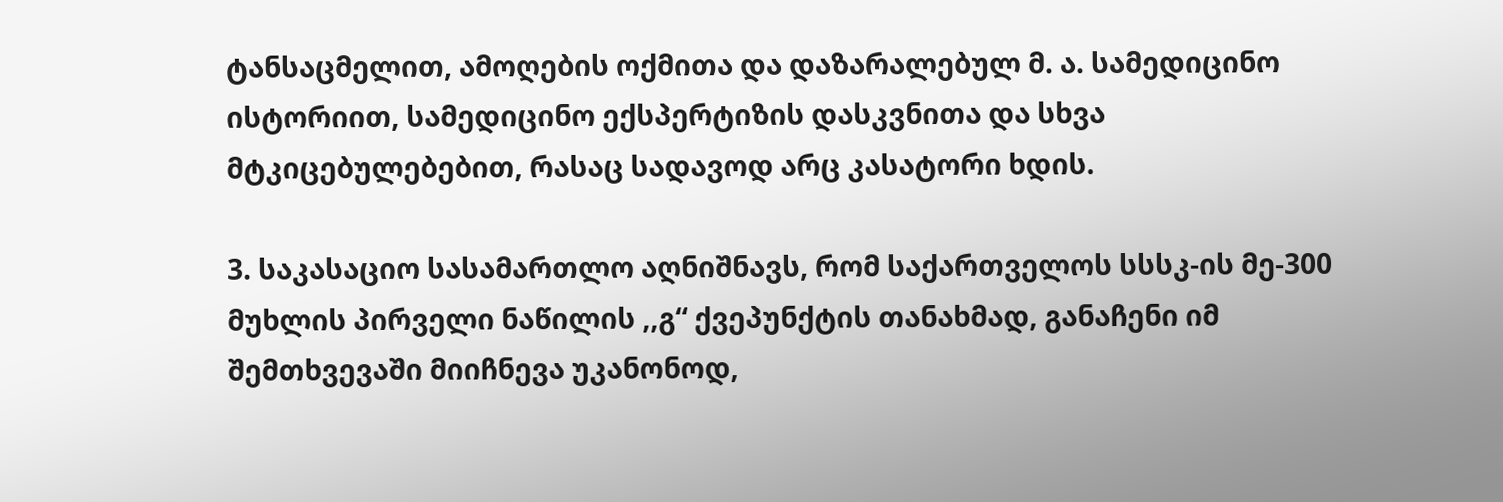ტანსაცმელით, ამოღების ოქმითა და დაზარალებულ მ. ა. სამედიცინო ისტორიით, სამედიცინო ექსპერტიზის დასკვნითა და სხვა მტკიცებულებებით, რასაც სადავოდ არც კასატორი ხდის.

3. საკასაციო სასამართლო აღნიშნავს, რომ საქართველოს სსსკ-ის მე-300 მუხლის პირველი ნაწილის ,,გ“ ქვეპუნქტის თანახმად, განაჩენი იმ შემთხვევაში მიიჩნევა უკანონოდ,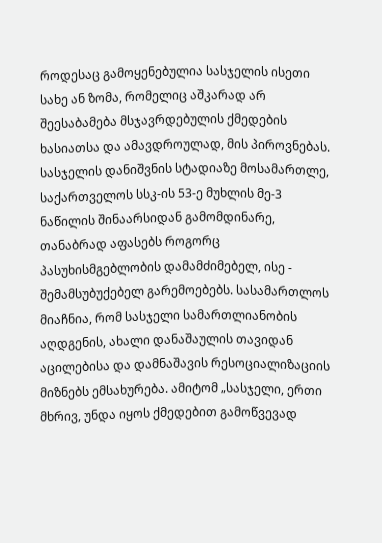როდესაც გამოყენებულია სასჯელის ისეთი სახე ან ზომა, რომელიც აშკარად არ შეესაბამება მსჯავრდებულის ქმედების ხასიათსა და ამავდროულად, მის პიროვნებას. სასჯელის დანიშვნის სტადიაზე მოსამართლე, საქართველოს სსკ-ის 53-ე მუხლის მე-3 ნაწილის შინაარსიდან გამომდინარე, თანაბრად აფასებს როგორც პასუხისმგებლობის დამამძიმებელ, ისე - შემამსუბუქებელ გარემოებებს. სასამართლოს მიაჩნია, რომ სასჯელი სამართლიანობის აღდგენის, ახალი დანაშაულის თავიდან აცილებისა და დამნაშავის რესოციალიზაციის მიზნებს ემსახურება. ამიტომ „სასჯელი, ერთი მხრივ, უნდა იყოს ქმედებით გამოწვევად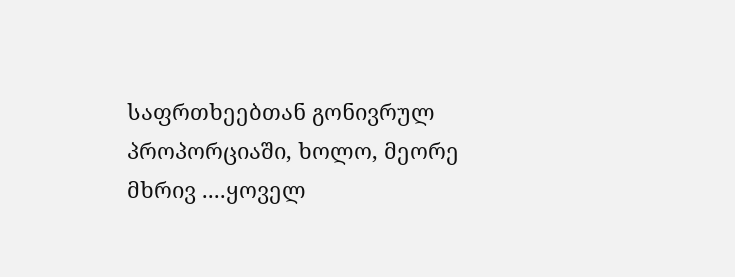საფრთხეებთან გონივრულ პროპორციაში, ხოლო, მეორე მხრივ ....ყოველ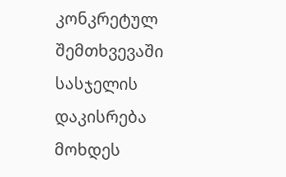კონკრეტულ შემთხვევაში სასჯელის დაკისრება მოხდეს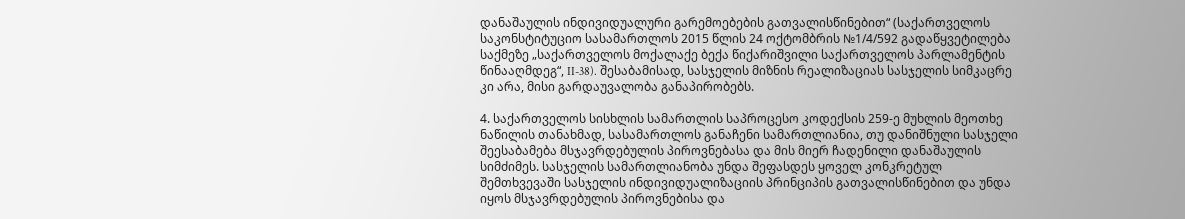დანაშაულის ინდივიდუალური გარემოებების გათვალისწინებით“ (საქართველოს საკონსტიტუციო სასამართლოს 2015 წლის 24 ოქტომბრის №1/4/592 გადაწყვეტილება საქმეზე „საქართველოს მოქალაქე ბექა წიქარიშვილი საქართველოს პარლამენტის წინააღმდეგ“, II-38). შესაბამისად, სასჯელის მიზნის რეალიზაციას სასჯელის სიმკაცრე კი არა, მისი გარდაუვალობა განაპირობებს.

4. საქართველოს სისხლის სამართლის საპროცესო კოდექსის 259-ე მუხლის მეოთხე ნაწილის თანახმად, სასამართლოს განაჩენი სამართლიანია, თუ დანიშნული სასჯელი შეესაბამება მსჯავრდებულის პიროვნებასა და მის მიერ ჩადენილი დანაშაულის სიმძიმეს. სასჯელის სამართლიანობა უნდა შეფასდეს ყოველ კონკრეტულ შემთხვევაში სასჯელის ინდივიდუალიზაციის პრინციპის გათვალისწინებით და უნდა იყოს მსჯავრდებულის პიროვნებისა და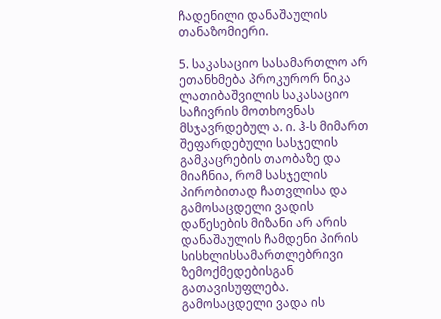ჩადენილი დანაშაულის თანაზომიერი.

5. საკასაციო სასამართლო არ ეთანხმება პროკურორ ნიკა ლათიბაშვილის საკასაციო საჩივრის მოთხოვნას მსჯავრდებულ ა. ი. ჰ-ს მიმართ შეფარდებული სასჯელის გამკაცრების თაობაზე და მიაჩნია, რომ სასჯელის პირობითად ჩათვლისა და გამოსაცდელი ვადის დაწესების მიზანი არ არის დანაშაულის ჩამდენი პირის სისხლისსამართლებრივი ზემოქმედებისგან გათავისუფლება. გამოსაცდელი ვადა ის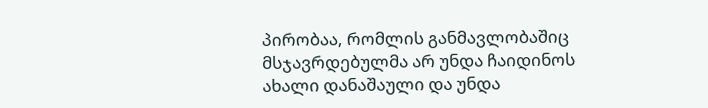პირობაა, რომლის განმავლობაშიც მსჯავრდებულმა არ უნდა ჩაიდინოს ახალი დანაშაული და უნდა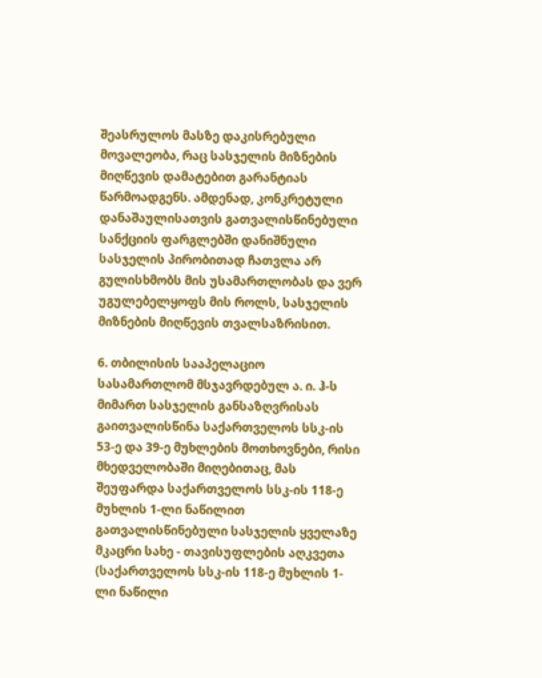შეასრულოს მასზე დაკისრებული მოვალეობა, რაც სასჯელის მიზნების მიღწევის დამატებით გარანტიას წარმოადგენს. ამდენად, კონკრეტული დანაშაულისათვის გათვალისწინებული სანქციის ფარგლებში დანიშნული სასჯელის პირობითად ჩათვლა არ გულისხმობს მის უსამართლობას და ვერ უგულებელყოფს მის როლს, სასჯელის მიზნების მიღწევის თვალსაზრისით.

6. თბილისის სააპელაციო სასამართლომ მსჯავრდებულ ა. ი. ჰ-ს მიმართ სასჯელის განსაზღვრისას გაითვალისწინა საქართველოს სსკ-ის 53-ე და 39-ე მუხლების მოთხოვნები, რისი მხედველობაში მიღებითაც, მას შეუფარდა საქართველოს სსკ-ის 118-ე მუხლის 1-ლი ნაწილით გათვალისწინებული სასჯელის ყველაზე მკაცრი სახე - თავისუფლების აღკვეთა (საქართველოს სსკ-ის 118-ე მუხლის 1-ლი ნაწილი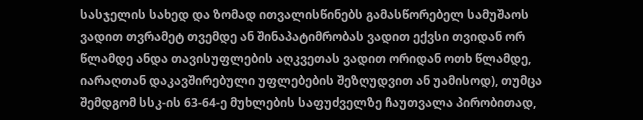სასჯელის სახედ და ზომად ითვალისწინებს გამასწორებელ სამუშაოს ვადით თვრამეტ თვემდე ან შინაპატიმრობას ვადით ექვსი თვიდან ორ წლამდე ანდა თავისუფლების აღკვეთას ვადით ორიდან ოთხ წლამდე, იარაღთან დაკავშირებული უფლებების შეზღუდვით ან უამისოდ), თუმცა შემდგომ სსკ-ის 63-64-ე მუხლების საფუძველზე ჩაუთვალა პირობითად,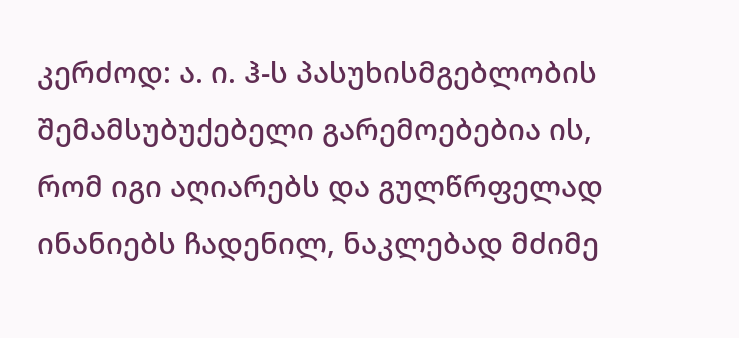კერძოდ: ა. ი. ჰ-ს პასუხისმგებლობის შემამსუბუქებელი გარემოებებია ის, რომ იგი აღიარებს და გულწრფელად ინანიებს ჩადენილ, ნაკლებად მძიმე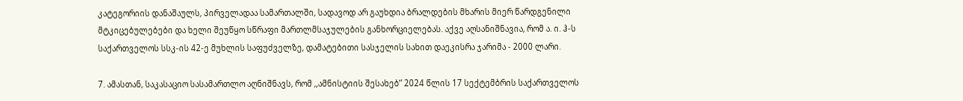კატეგორიის დანაშაულს, პირველადაა სამართალში, სადავოდ არ გაუხდია ბრალდების მხარის მიერ წარდგენილი მტკიცებულებები და ხელი შეუწყო სწრაფი მართლმსაჯულების განხორციელებას. აქვე აღსანიშნავია, რომ ა. ი. ჰ-ს საქართველოს სსკ-ის 42-ე მუხლის საფუძველზე, დამატებითი სასჯელის სახით დაეკისრა ჯარიმა - 2000 ლარი.

7. ამასთან, საკასაციო სასამართლო აღნიშნავს, რომ ,,ამნისტიის შესახებ“ 2024 წლის 17 სექტემბრის საქართველოს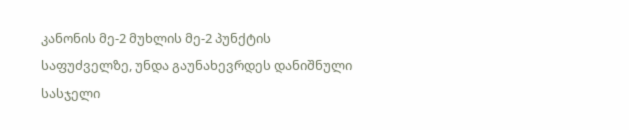კანონის მე-2 მუხლის მე-2 პუნქტის საფუძველზე, უნდა გაუნახევრდეს დანიშნული სასჯელი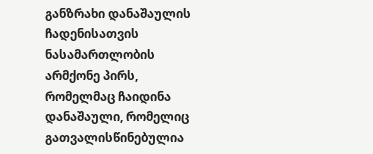განზრახი დანაშაულის ჩადენისათვის ნასამართლობის არმქონე პირს, რომელმაც ჩაიდინა დანაშაული, რომელიც გათვალისწინებულია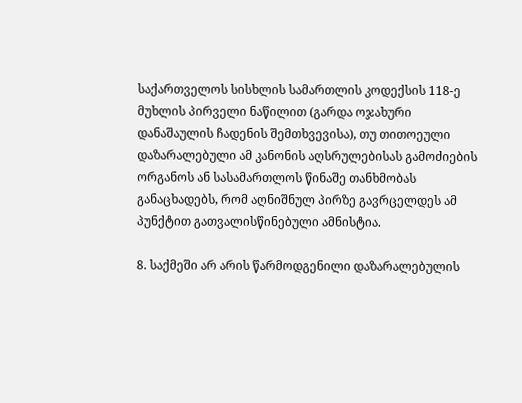საქართველოს სისხლის სამართლის კოდექსის 118-ე მუხლის პირველი ნაწილით (გარდა ოჯახური დანაშაულის ჩადენის შემთხვევისა), თუ თითოეული დაზარალებული ამ კანონის აღსრულებისას გამოძიების ორგანოს ან სასამართლოს წინაშე თანხმობას განაცხადებს, რომ აღნიშნულ პირზე გავრცელდეს ამ პუნქტით გათვალისწინებული ამნისტია.

8. საქმეში არ არის წარმოდგენილი დაზარალებულის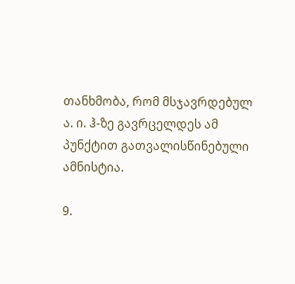თანხმობა, რომ მსჯავრდებულ ა. ი. ჰ-ზე გავრცელდეს ამ პუნქტით გათვალისწინებული ამნისტია.

9.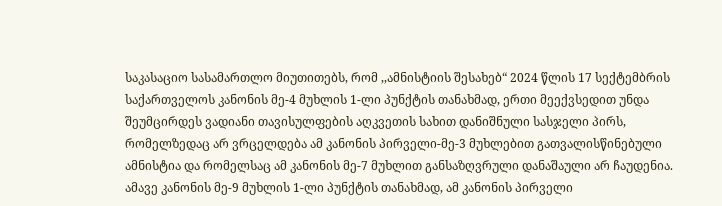საკასაციო სასამართლო მიუთითებს, რომ ,,ამნისტიის შესახებ“ 2024 წლის 17 სექტემბრის საქართველოს კანონის მე-4 მუხლის 1-ლი პუნქტის თანახმად, ერთი მეექვსედით უნდა შეუმცირდეს ვადიანი თავისულფების აღკვეთის სახით დანიშნული სასჯელი პირს, რომელზედაც არ ვრცელდება ამ კანონის პირველი-მე-3 მუხლებით გათვალისწინებული ამნისტია და რომელსაც ამ კანონის მე-7 მუხლით განსაზღვრული დანაშაული არ ჩაუდენია. ამავე კანონის მე-9 მუხლის 1-ლი პუნქტის თანახმად, ამ კანონის პირველი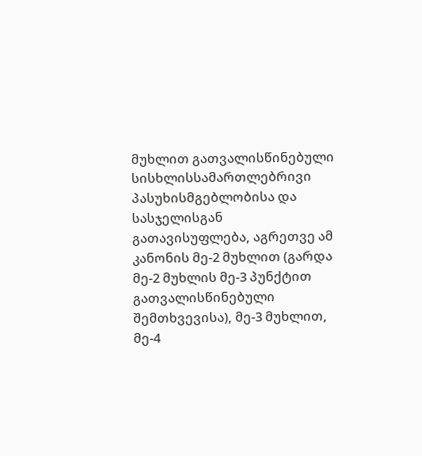მუხლით გათვალისწინებული სისხლისსამართლებრივი პასუხისმგებლობისა და სასჯელისგან გათავისუფლება, აგრეთვე ამ კანონის მე-2 მუხლით (გარდა მე-2 მუხლის მე-3 პუნქტით გათვალისწინებული შემთხვევისა), მე-3 მუხლით, მე-4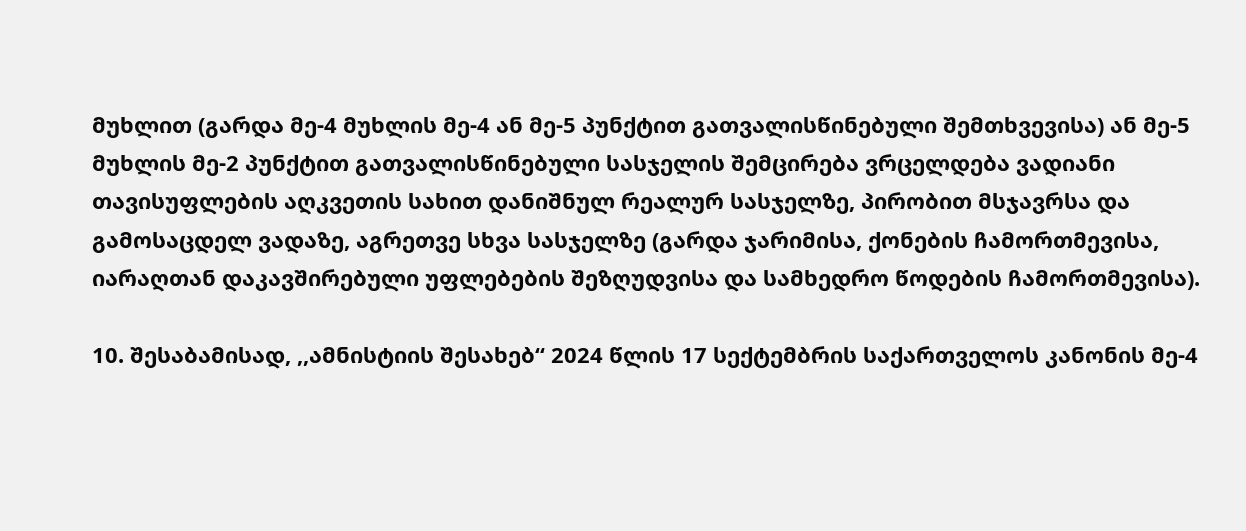მუხლით (გარდა მე-4 მუხლის მე-4 ან მე-5 პუნქტით გათვალისწინებული შემთხვევისა) ან მე-5 მუხლის მე-2 პუნქტით გათვალისწინებული სასჯელის შემცირება ვრცელდება ვადიანი თავისუფლების აღკვეთის სახით დანიშნულ რეალურ სასჯელზე, პირობით მსჯავრსა და გამოსაცდელ ვადაზე, აგრეთვე სხვა სასჯელზე (გარდა ჯარიმისა, ქონების ჩამორთმევისა, იარაღთან დაკავშირებული უფლებების შეზღუდვისა და სამხედრო წოდების ჩამორთმევისა).

10. შესაბამისად, ,,ამნისტიის შესახებ“ 2024 წლის 17 სექტემბრის საქართველოს კანონის მე-4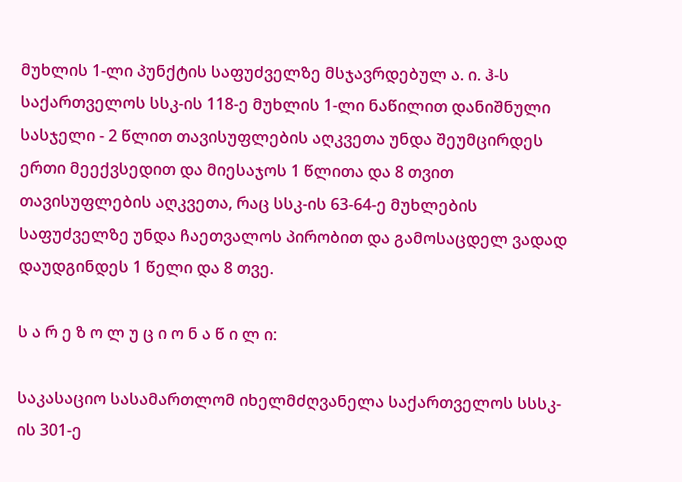მუხლის 1-ლი პუნქტის საფუძველზე მსჯავრდებულ ა. ი. ჰ-ს საქართველოს სსკ-ის 118-ე მუხლის 1-ლი ნაწილით დანიშნული სასჯელი - 2 წლით თავისუფლების აღკვეთა უნდა შეუმცირდეს ერთი მეექვსედით და მიესაჯოს 1 წლითა და 8 თვით თავისუფლების აღკვეთა, რაც სსკ-ის 63-64-ე მუხლების საფუძველზე უნდა ჩაეთვალოს პირობით და გამოსაცდელ ვადად დაუდგინდეს 1 წელი და 8 თვე.

ს ა რ ე ზ ო ლ უ ც ი ო ნ ა წ ი ლ ი:

საკასაციო სასამართლომ იხელმძღვანელა საქართველოს სსსკ-ის 301-ე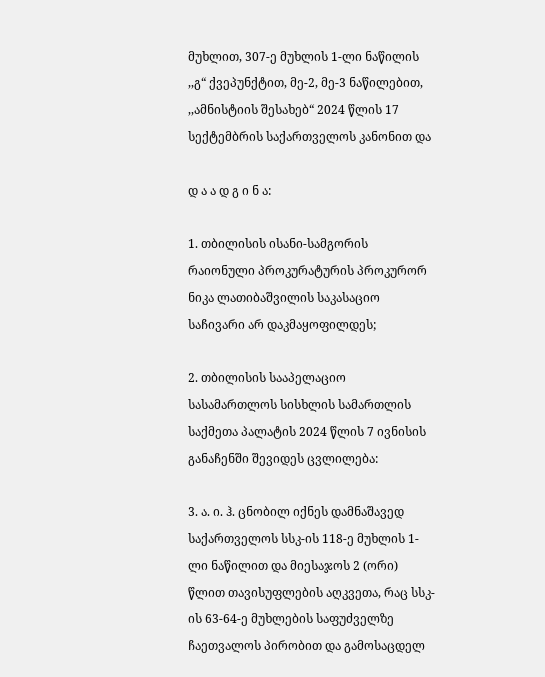მუხლით, 307-ე მუხლის 1-ლი ნაწილის ,,გ“ ქვეპუნქტით, მე-2, მე-3 ნაწილებით, ,,ამნისტიის შესახებ“ 2024 წლის 17 სექტემბრის საქართველოს კანონით და

დ ა ა დ გ ი ნ ა:

1. თბილისის ისანი-სამგორის რაიონული პროკურატურის პროკურორ ნიკა ლათიბაშვილის საკასაციო საჩივარი არ დაკმაყოფილდეს;

2. თბილისის სააპელაციო სასამართლოს სისხლის სამართლის საქმეთა პალატის 2024 წლის 7 ივნისის განაჩენში შევიდეს ცვლილება:

3. ა. ი. ჰ. ცნობილ იქნეს დამნაშავედ საქართველოს სსკ-ის 118-ე მუხლის 1-ლი ნაწილით და მიესაჯოს 2 (ორი) წლით თავისუფლების აღკვეთა, რაც სსკ-ის 63-64-ე მუხლების საფუძველზე ჩაეთვალოს პირობით და გამოსაცდელ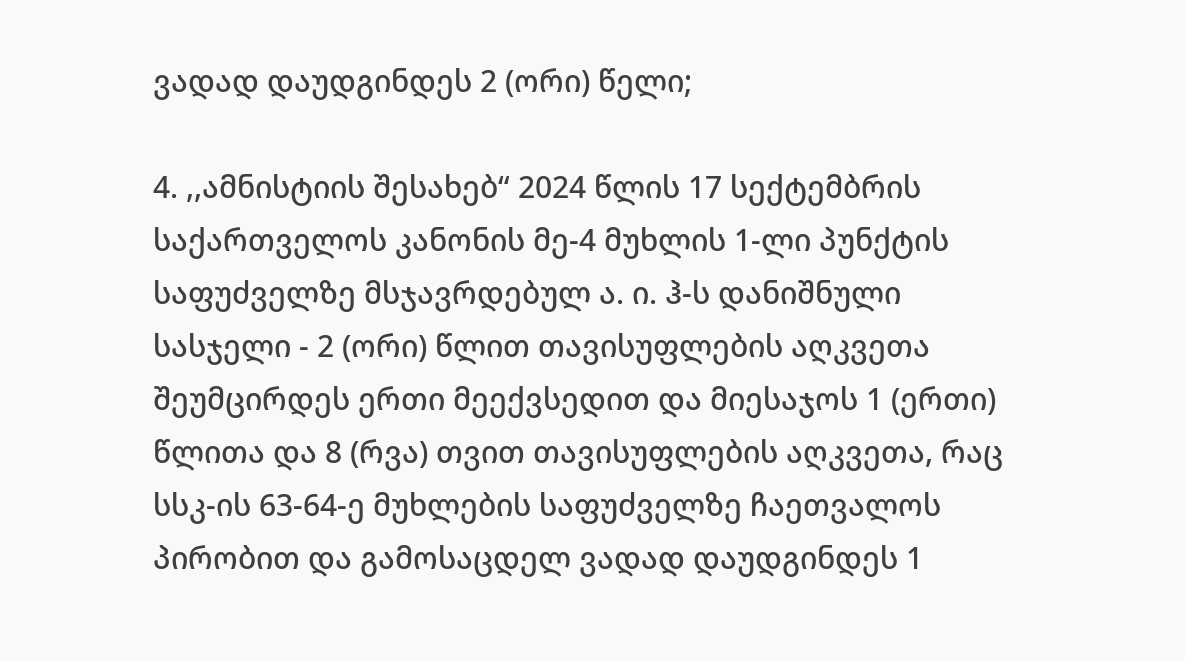ვადად დაუდგინდეს 2 (ორი) წელი;

4. ,,ამნისტიის შესახებ“ 2024 წლის 17 სექტემბრის საქართველოს კანონის მე-4 მუხლის 1-ლი პუნქტის საფუძველზე მსჯავრდებულ ა. ი. ჰ-ს დანიშნული სასჯელი - 2 (ორი) წლით თავისუფლების აღკვეთა შეუმცირდეს ერთი მეექვსედით და მიესაჯოს 1 (ერთი) წლითა და 8 (რვა) თვით თავისუფლების აღკვეთა, რაც სსკ-ის 63-64-ე მუხლების საფუძველზე ჩაეთვალოს პირობით და გამოსაცდელ ვადად დაუდგინდეს 1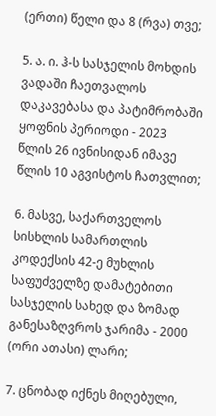(ერთი) წელი და 8 (რვა) თვე;

5. ა. ი. ჰ-ს სასჯელის მოხდის ვადაში ჩაეთვალოს დაკავებასა და პატიმრობაში ყოფნის პერიოდი - 2023 წლის 26 ივნისიდან იმავე წლის 10 აგვისტოს ჩათვლით;

6. მასვე, საქართველოს სისხლის სამართლის კოდექსის 42-ე მუხლის საფუძველზე დამატებითი სასჯელის სახედ და ზომად განესაზღვროს ჯარიმა - 2000 (ორი ათასი) ლარი;

7. ცნობად იქნეს მიღებული,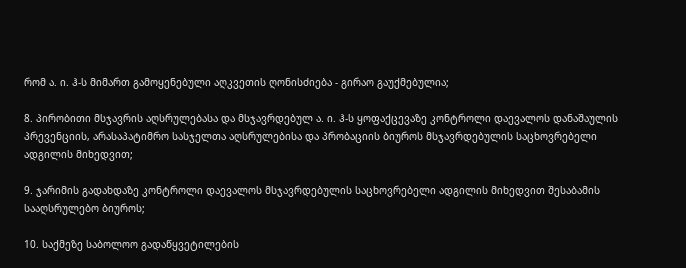რომ ა. ი. ჰ-ს მიმართ გამოყენებული აღკვეთის ღონისძიება - გირაო გაუქმებულია;

8. პირობითი მსჯავრის აღსრულებასა და მსჯავრდებულ ა. ი. ჰ-ს ყოფაქცევაზე კონტროლი დაევალოს დანაშაულის პრევენციის, არასაპატიმრო სასჯელთა აღსრულებისა და პრობაციის ბიუროს მსჯავრდებულის საცხოვრებელი ადგილის მიხედვით;

9. ჯარიმის გადახდაზე კონტროლი დაევალოს მსჯავრდებულის საცხოვრებელი ადგილის მიხედვით შესაბამის სააღსრულებო ბიუროს;

10. საქმეზე საბოლოო გადაწყვეტილების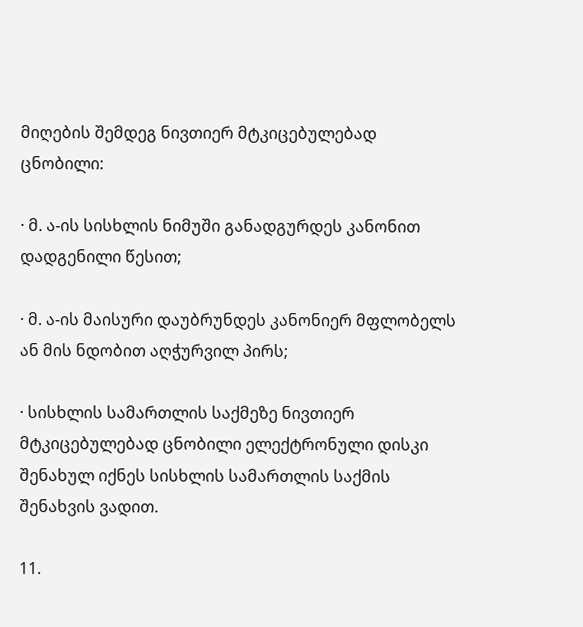მიღების შემდეგ ნივთიერ მტკიცებულებად ცნობილი:

· მ. ა-ის სისხლის ნიმუში განადგურდეს კანონით დადგენილი წესით;

· მ. ა-ის მაისური დაუბრუნდეს კანონიერ მფლობელს ან მის ნდობით აღჭურვილ პირს;

· სისხლის სამართლის საქმეზე ნივთიერ მტკიცებულებად ცნობილი ელექტრონული დისკი შენახულ იქნეს სისხლის სამართლის საქმის შენახვის ვადით.

11.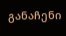განაჩენი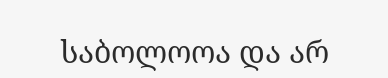საბოლოოა და არ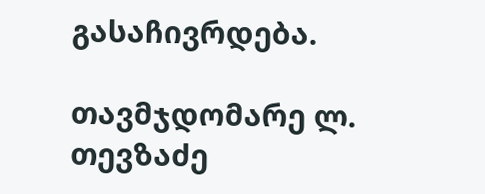გასაჩივრდება.

თავმჯდომარე ლ. თევზაძე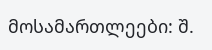მოსამართლეები: შ.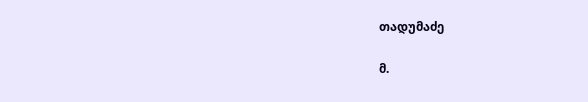თადუმაძე

მ.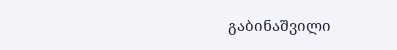გაბინაშვილი